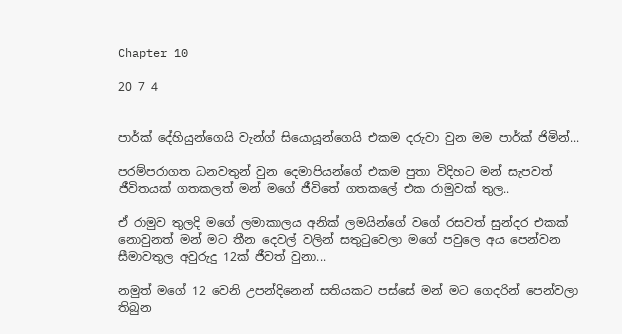Chapter 10

20 7 4


පාර්ක් දේහියුන්ගෙයි වැන්ග් සියොයූන්ගෙයි එකම දරුවා වුන මම පාර්ක් ජිමින්...

පරම්පරාගත ධනවතුන් වුන දෙමාපියන්ගේ එකම පුතා විදිහට මන් සැපවත් ජීවිතයක් ගතකලත් මන් මගේ ජීවිතේ ගතකලේ එක රාමුවක් තුල..

ඒ රාමුව තුලදි මගේ ලමාකාලය අනික් ලමයින්ගේ වගේ රසවත් සුන්දර එකක් නොවුනත් මන් මට තීන දෙවල් වලින් සතුටුවෙලා මගේ පවුලෙ අය පෙන්වන සීමාවතුල අවුරුදු 12ක් ජීවත් වුනා...

නමුත් මගේ 12 වෙනි උපන්දිනෙන් සතියකට පස්සේ මන් මට ගෙදරින් පෙන්වලා තිබුන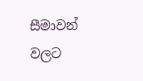සීමාවන් වලට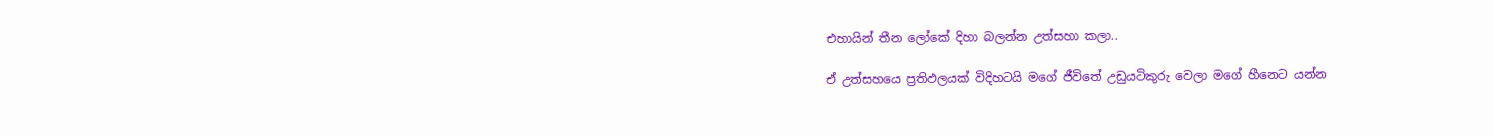එහායින් තීන ලෝකේ දිහා බලන්න උත්සහා කලා..

ඒ උත්සහයෙ ප්‍රතිඵලයක් විදිහටයි මගේ ජීවිතේ උඩුයටිකුරු වෙලා මගේ හීනෙට යන්න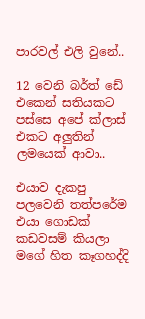පාරවල් එලි වුනේ..

12 වෙනි බර්ත් ඩේ එකෙන් සතියකට පස්සෙ අපේ ක්ලාස් එකට අලුතින් ලමයෙක් ආවා..

එයාව දැකපු පලවෙනි තත්පරේම එයා ගොඩක් කඩවසම් කියලා මගේ හිත කෑගහද්දි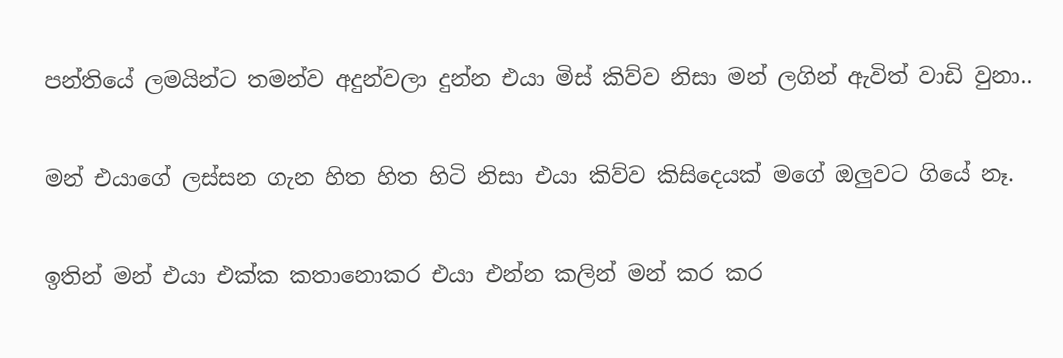පන්තියේ ලමයින්ට තමන්ව අදුන්වලා දුන්න එයා මිස් කිව්ව නිසා මන් ලගින් ඇවිත් වාඩි වුනා..

මන් එයාගේ ලස්සන ගැන හිත හිත හිටි නිසා එයා කිව්ව කිසිදෙයක් මගේ ඔලුවට ගියේ නෑ.

ඉතින් මන් එයා එක්ක කතානොකර එයා එන්න කලින් මන් කර කර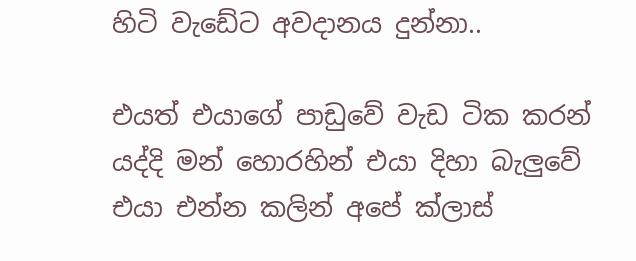හිටි වැඩේට අවදානය දුන්නා..

එයත් එයාගේ පාඩුවේ වැඩ ටික කරන් යද්දි මන් හොරහින් එයා දිහා බැලුවේ එයා එන්න කලින් අපේ ක්ලාස්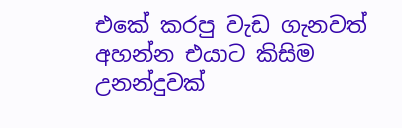එකේ කරපු වැඩ ගැනවත් අහන්න එයාට කිසිම උනන්දුවක්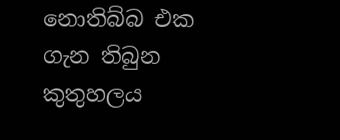නොතිබ්බ එක ගැන තිබුන කුතුහලය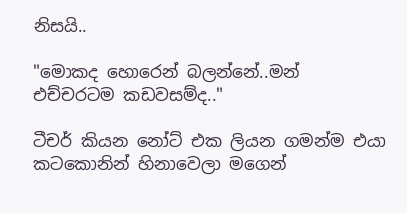නිසයි..

"මොකද හොරෙන් බලන්නේ..මන් එච්චරටම කඩවසම්ද.."

ටීචර් කියන නෝට් එක ලියන ගමන්ම එයා කටකොනින් හිනාවෙලා මගෙන්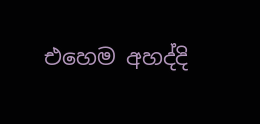එහෙම අහද්දි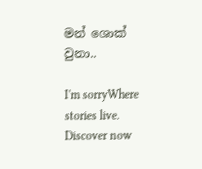මන් ශොක් වුනා..

I'm sorryWhere stories live. Discover now